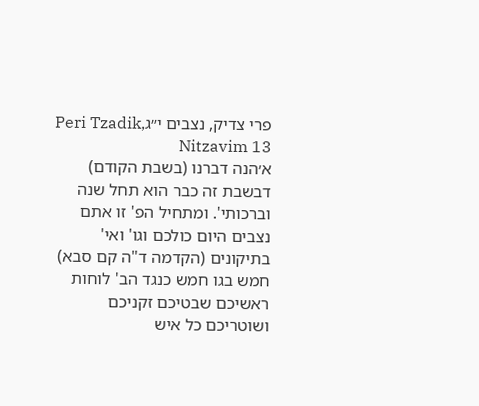פרי צדיק, נצבים י״גPeri Tzadik, Nitzavim 13
א׳הנה דברנו (בשבת הקודם) דבשבת זה כבר הוא תחל שנה וברכותי'. ומתחיל הפ' זו אתם נצבים היום כולכם וגו' ואי' בתיקונים (הקדמה ד"ה קם סבא) חמש בגו חמש כנגד הב' לוחות ראשיכם שבטיכם זקניכם ושוטריכם כל איש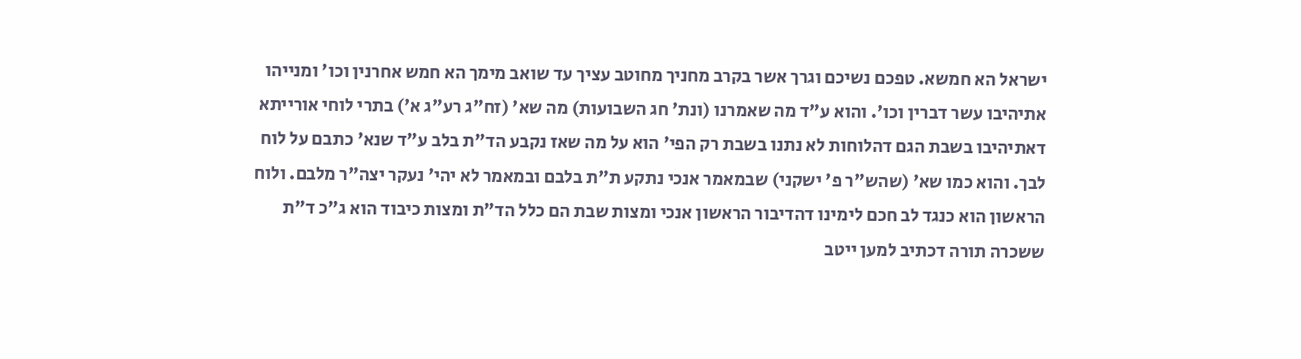ישראל הא חמשא. טפכם נשיכם וגרך אשר בקרב מחניך מחוטב עציך עד שואב מימך הא חמש אחרנין וכו' ומנייהו אתיהיבו עשר דברין וכו'. והוא ע"ד מה שאמרנו (ונת' חג השבועות) מה שא' (זח"ג רע"ג א') בתרי לוחי אורייתא דאתיהיבו בשבת הגם דהלוחות לא נתנו בשבת רק הפי' הוא על מה שאז נקבע הד"ת בלב ע"ד שנא' כתבם על לוח לבך. והוא כמו שא' (שהש"ר פ' ישקני) שבמאמר אנכי נתקע ת"ת בלבם ובמאמר לא יהי' נעקר יצה"ר מלבם. ולוח הראשון הוא כנגד לב חכם לימינו דהדיבור הראשון אנכי ומצות שבת הם כלל הד"ת ומצות כיבוד הוא ג"כ ד"ת ששכרה תורה דכתיב למען ייטב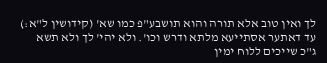לך ואין טוב אלא תורה והוא תושבע"פ כמו שא' (קידושין ל"א:) עד דאתער אסתייעא מלתא ודרש וכו'. ולא יהי' לך ולא תשא ג"כ שייכים ללוח ימין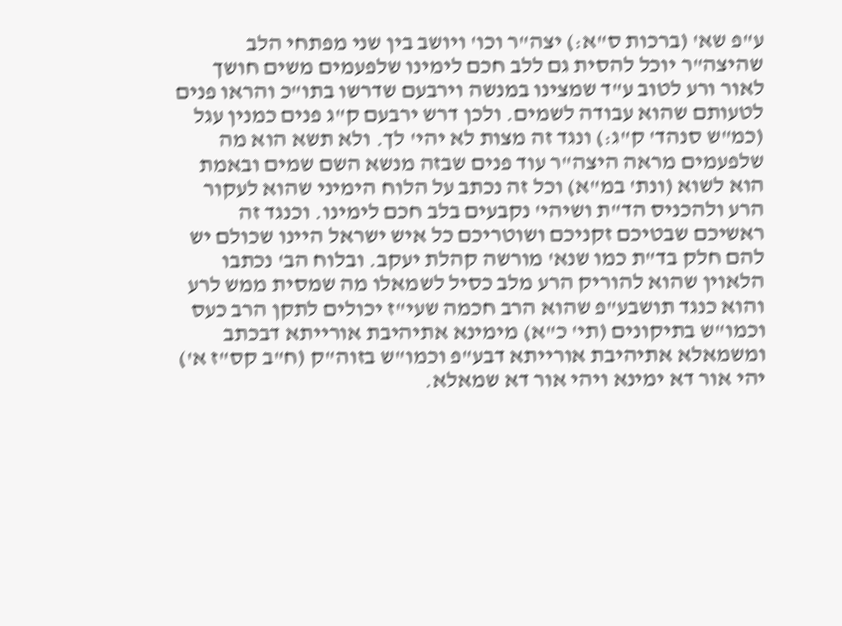ע"פ שא' (ברכות ס"א:) יצה"ר וכו' ויושב בין שני מפתחי הלב שהיצה"ר יוכל להסית גם ללב חכם לימינו שלפעמים משים חושך לאור ורע לטוב ע"ד שמצינו במנשה וירבעם שדרשו בתו"כ והראו פנים לטעותם שהוא עבודה לשמים. ולכן דרש ירבעם ק"ג פנים כמנין עגל (כמ"ש סנהד' ק"ג:) ונגד זה מצות לא יהי' לך. ולא תשא הוא מה שלפעמים מראה היצה"ר עוד פנים שבזה מנשא השם שמים ובאמת הוא לשוא (ונת' במ"א) וכל זה נכתב על הלוח הימיני שהוא לעקור הרע ולהכניס הד"ת ושיהי' נקבעים בלב חכם לימינו. וכנגד זה ראשיכם שבטיכם זקניכם ושוטריכם כל איש ישראל היינו שכולם יש להם חלק בד"ת כמו שנא' מורשה קהלת יעקב. ובלוח הב' נכתבו הלאוין שהוא להוריק הרע מלב כסיל לשמאלו מה שמסית ממש לרע והוא כנגד תושבע"פ שהוא הרב חכמה שעי"ז יכולים לתקן הרב כעס וכמו"ש בתיקונים (תי' כ"א) מימינא אתיהיבת אורייתא דבכתב ומשמאלא אתיהיבת אורייתא דבע"פ וכמו"ש בזוה"ק (ח"ב קס"ז א') יהי אור דא ימינא ויהי אור דא שמאלא.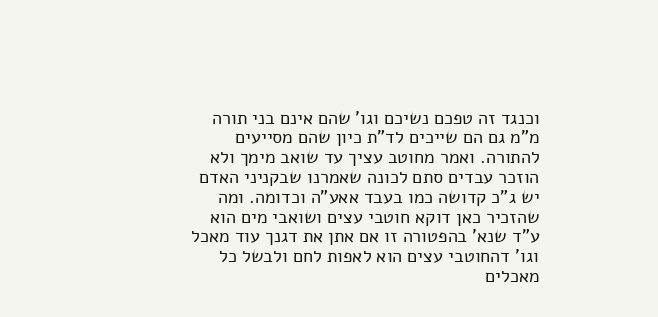וכנגד זה טפכם נשיכם וגו' שהם אינם בני תורה מ"מ גם הם שייכים לד"ת כיון שהם מסייעים להתורה. ואמר מחוטב עציך עד שואב מימך ולא הוזכר עבדים סתם לכונה שאמרנו שבקניני האדם יש ג"כ קדושה כמו בעבד אאע"ה וכדומה. ומה שהזכיר כאן דוקא חוטבי עצים ושואבי מים הוא ע"ד שנא' בהפטורה זו אם אתן את דגנך עוד מאכל וגו' דהחוטבי עצים הוא לאפות לחם ולבשל כל מאכלים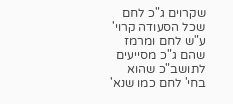שקרוים ג"כ לחם שכל הסעודה קרוי' ע"ש לחם ומרמז שהם ג"כ מסייעים לתושב"כ שהוא בחי' לחם כמו שנא'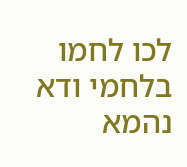לכו לחמו בלחמי ודא נהמא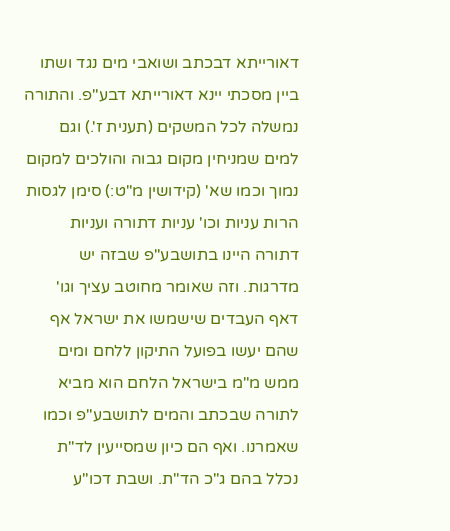דאורייתא דבכתב ושואבי מים נגד ושתו ביין מסכתי יינא דאורייתא דבע"פ. והתורה נמשלה לכל המשקים (תענית ז'.) וגם למים שמניחין מקום גבוה והולכים למקום נמוך וכמו שא' (קידושין מ"ט:) סימן לגסות הרות עניות וכו' עניות דתורה ועניות דתורה היינו בתושבע"פ שבזה יש מדרגות. וזה שאומר מחוטב עציך וגו' דאף העבדים שישמשו את ישראל אף שהם יעשו בפועל התיקון ללחם ומים ממש מ"מ בישראל הלחם הוא מביא לתורה שבכתב והמים לתושבע"פ וכמו שאמרנו. ואף הם כיון שמסייעין לד"ת נכלל בהם ג"כ הד"ת. ושבת דכו"ע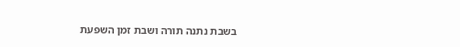בשבת נתנה תורה ושבת זמן השפעת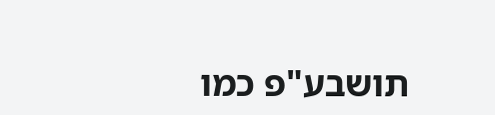תושבע"פ כמו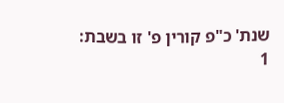שנת' כ"פ קורין פ' זו בשבת:
1